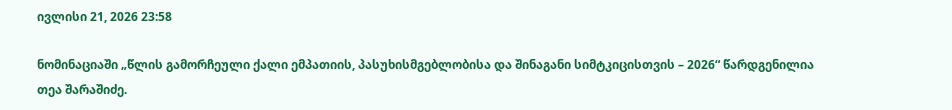ივლისი 21, 2026 23:58

ნომინაციაში „წლის გამორჩეული ქალი ემპათიის, პასუხისმგებლობისა და შინაგანი სიმტკიცისთვის – 2026“ წარდგენილია თეა შარაშიძე.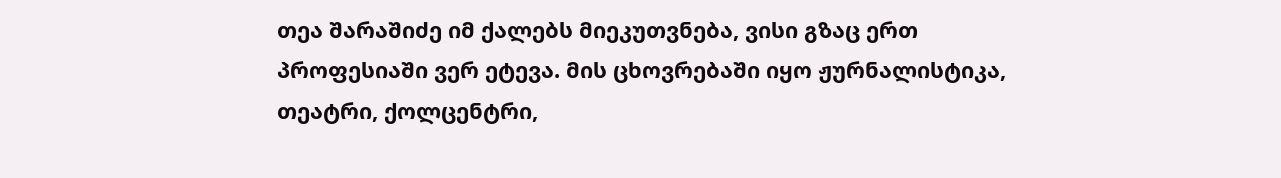თეა შარაშიძე იმ ქალებს მიეკუთვნება, ვისი გზაც ერთ პროფესიაში ვერ ეტევა. მის ცხოვრებაში იყო ჟურნალისტიკა, თეატრი, ქოლცენტრი,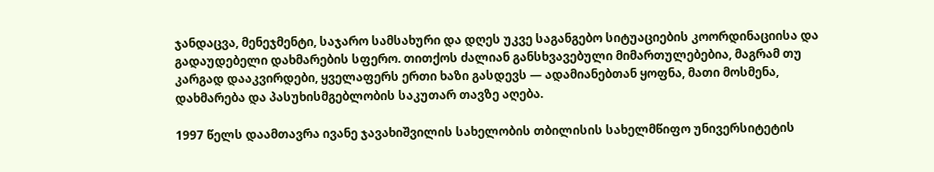ჯანდაცვა, მენეჯმენტი, საჯარო სამსახური და დღეს უკვე საგანგებო სიტუაციების კოორდინაციისა და გადაუდებელი დახმარების სფერო. თითქოს ძალიან განსხვავებული მიმართულებებია, მაგრამ თუ კარგად დააკვირდები, ყველაფერს ერთი ხაზი გასდევს — ადამიანებთან ყოფნა, მათი მოსმენა, დახმარება და პასუხისმგებლობის საკუთარ თავზე აღება.

1997 წელს დაამთავრა ივანე ჯავახიშვილის სახელობის თბილისის სახელმწიფო უნივერსიტეტის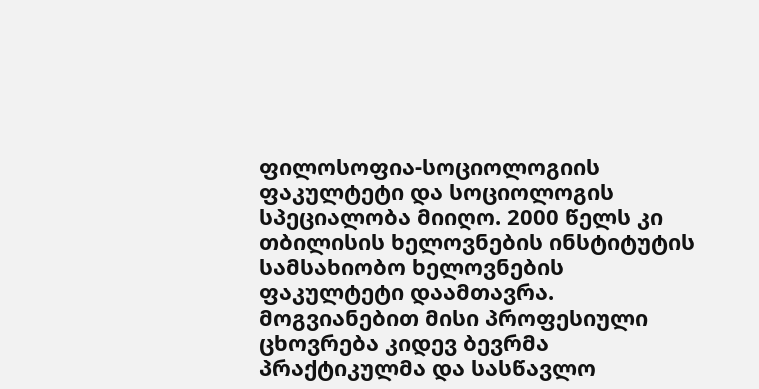ფილოსოფია-სოციოლოგიის ფაკულტეტი და სოციოლოგის სპეციალობა მიიღო. 2000 წელს კი თბილისის ხელოვნების ინსტიტუტის სამსახიობო ხელოვნების ფაკულტეტი დაამთავრა. მოგვიანებით მისი პროფესიული ცხოვრება კიდევ ბევრმა პრაქტიკულმა და სასწავლო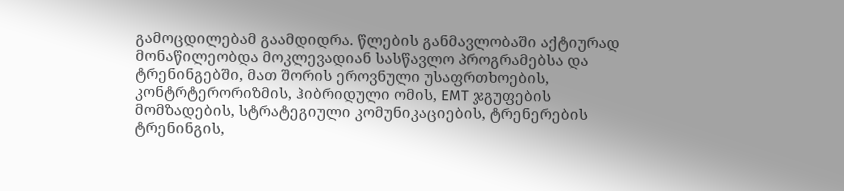გამოცდილებამ გაამდიდრა. წლების განმავლობაში აქტიურად მონაწილეობდა მოკლევადიან სასწავლო პროგრამებსა და ტრენინგებში, მათ შორის ეროვნული უსაფრთხოების, კონტრტერორიზმის, ჰიბრიდული ომის, EMT ჯგუფების მომზადების, სტრატეგიული კომუნიკაციების, ტრენერების ტრენინგის,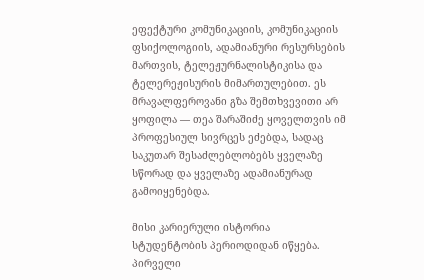ეფექტური კომუნიკაციის, კომუნიკაციის ფსიქოლოგიის, ადამიანური რესურსების მართვის, ტელეჟურნალისტიკისა და ტელერეჟისურის მიმართულებით. ეს მრავალფეროვანი გზა შემთხვევითი არ ყოფილა — თეა შარაშიძე ყოველთვის იმ პროფესიულ სივრცეს ეძებდა, სადაც საკუთარ შესაძლებლობებს ყველაზე სწორად და ყველაზე ადამიანურად გამოიყენებდა.

მისი კარიერული ისტორია სტუდენტობის პერიოდიდან იწყება. პირველი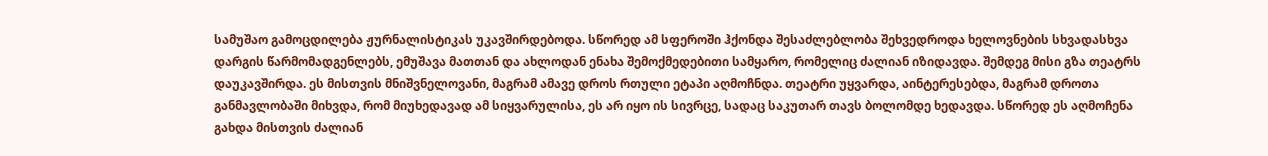სამუშაო გამოცდილება ჟურნალისტიკას უკავშირდებოდა. სწორედ ამ სფეროში ჰქონდა შესაძლებლობა შეხვედროდა ხელოვნების სხვადასხვა დარგის წარმომადგენლებს, ემუშავა მათთან და ახლოდან ენახა შემოქმედებითი სამყარო, რომელიც ძალიან იზიდავდა. შემდეგ მისი გზა თეატრს დაუკავშირდა. ეს მისთვის მნიშვნელოვანი, მაგრამ ამავე დროს რთული ეტაპი აღმოჩნდა. თეატრი უყვარდა, აინტერესებდა, მაგრამ დროთა განმავლობაში მიხვდა, რომ მიუხედავად ამ სიყვარულისა, ეს არ იყო ის სივრცე, სადაც საკუთარ თავს ბოლომდე ხედავდა. სწორედ ეს აღმოჩენა გახდა მისთვის ძალიან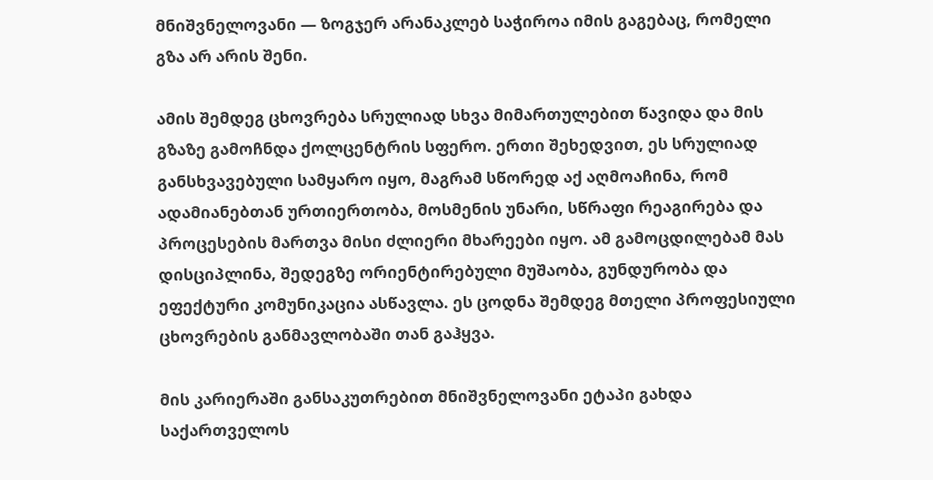მნიშვნელოვანი — ზოგჯერ არანაკლებ საჭიროა იმის გაგებაც, რომელი გზა არ არის შენი.

ამის შემდეგ ცხოვრება სრულიად სხვა მიმართულებით წავიდა და მის გზაზე გამოჩნდა ქოლცენტრის სფერო. ერთი შეხედვით, ეს სრულიად განსხვავებული სამყარო იყო, მაგრამ სწორედ აქ აღმოაჩინა, რომ ადამიანებთან ურთიერთობა, მოსმენის უნარი, სწრაფი რეაგირება და პროცესების მართვა მისი ძლიერი მხარეები იყო. ამ გამოცდილებამ მას დისციპლინა, შედეგზე ორიენტირებული მუშაობა, გუნდურობა და ეფექტური კომუნიკაცია ასწავლა. ეს ცოდნა შემდეგ მთელი პროფესიული ცხოვრების განმავლობაში თან გაჰყვა.

მის კარიერაში განსაკუთრებით მნიშვნელოვანი ეტაპი გახდა საქართველოს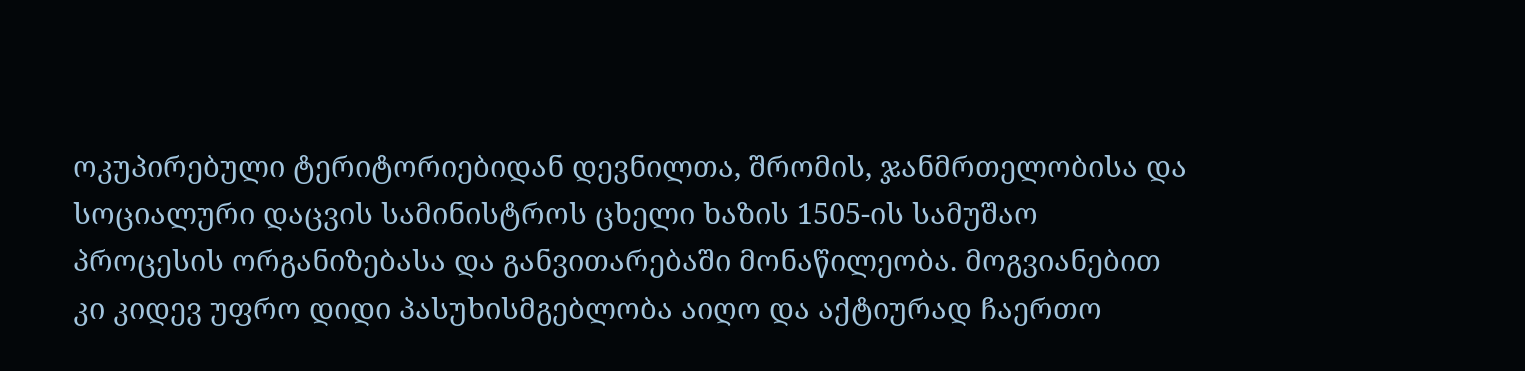ოკუპირებული ტერიტორიებიდან დევნილთა, შრომის, ჯანმრთელობისა და სოციალური დაცვის სამინისტროს ცხელი ხაზის 1505-ის სამუშაო პროცესის ორგანიზებასა და განვითარებაში მონაწილეობა. მოგვიანებით კი კიდევ უფრო დიდი პასუხისმგებლობა აიღო და აქტიურად ჩაერთო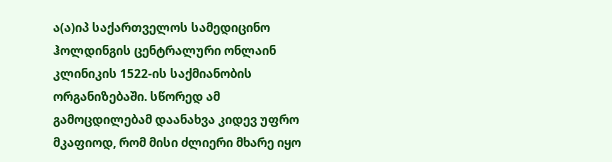ა(ა)იპ საქართველოს სამედიცინო ჰოლდინგის ცენტრალური ონლაინ კლინიკის 1522-ის საქმიანობის ორგანიზებაში. სწორედ ამ გამოცდილებამ დაანახვა კიდევ უფრო მკაფიოდ, რომ მისი ძლიერი მხარე იყო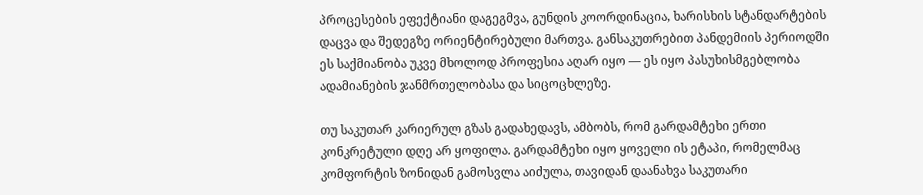პროცესების ეფექტიანი დაგეგმვა, გუნდის კოორდინაცია, ხარისხის სტანდარტების დაცვა და შედეგზე ორიენტირებული მართვა. განსაკუთრებით პანდემიის პერიოდში ეს საქმიანობა უკვე მხოლოდ პროფესია აღარ იყო — ეს იყო პასუხისმგებლობა ადამიანების ჯანმრთელობასა და სიცოცხლეზე.

თუ საკუთარ კარიერულ გზას გადახედავს, ამბობს, რომ გარდამტეხი ერთი კონკრეტული დღე არ ყოფილა. გარდამტეხი იყო ყოველი ის ეტაპი, რომელმაც კომფორტის ზონიდან გამოსვლა აიძულა, თავიდან დაანახვა საკუთარი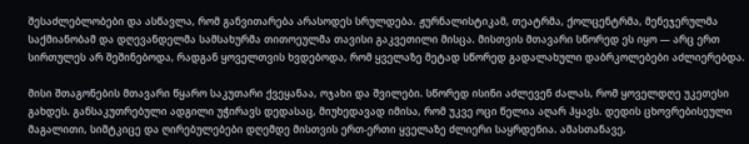შესაძლებლობები და ასწავლა, რომ განვითარება არასოდეს სრულდება. ჟურნალისტიკამ, თეატრმა, ქოლცენტრმა, მენეჯერულმა საქმიანობამ და დღევანდელმა სამსახურმა თითოეულმა თავისი გაკვეთილი მისცა. მისთვის მთავარი სწორედ ეს იყო — არც ერთ სირთულეს არ შეშინებოდა, რადგან ყოველთვის ხვდებოდა, რომ ყველაზე მეტად სწორედ გადალახული დაბრკოლებები აძლიერებდა.

მისი შთაგონების მთავარი წყარო საკუთარი ქვეყანაა, ოჯახი და შვილები. სწორედ ისინი აძლევენ ძალას, რომ ყოველდღე უკეთესი გახდეს. განსაკუთრებული ადგილი უჭირავს დედასაც, მიუხედავად იმისა, რომ უკვე ოცი წელია აღარ ჰყავს. დედის ცხოვრებისეული მაგალითი, სიმტკიცე და ღირებულებები დღემდე მისთვის ერთ-ერთი ყველაზე ძლიერი საყრდენია. ამასთანავე,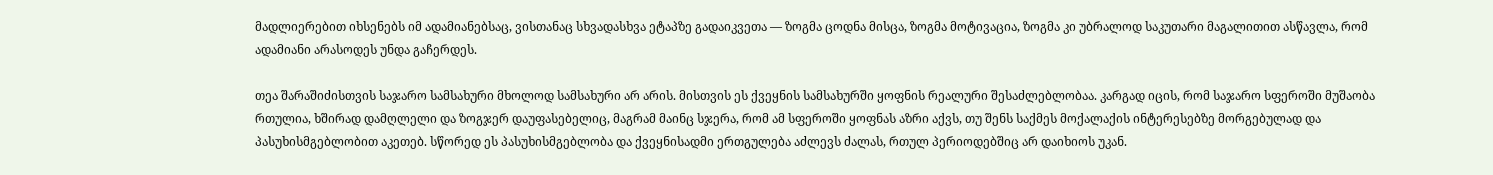მადლიერებით იხსენებს იმ ადამიანებსაც, ვისთანაც სხვადასხვა ეტაპზე გადაიკვეთა — ზოგმა ცოდნა მისცა, ზოგმა მოტივაცია, ზოგმა კი უბრალოდ საკუთარი მაგალითით ასწავლა, რომ ადამიანი არასოდეს უნდა გაჩერდეს.

თეა შარაშიძისთვის საჯარო სამსახური მხოლოდ სამსახური არ არის. მისთვის ეს ქვეყნის სამსახურში ყოფნის რეალური შესაძლებლობაა. კარგად იცის, რომ საჯარო სფეროში მუშაობა რთულია, ხშირად დამღლელი და ზოგჯერ დაუფასებელიც, მაგრამ მაინც სჯერა, რომ ამ სფეროში ყოფნას აზრი აქვს, თუ შენს საქმეს მოქალაქის ინტერესებზე მორგებულად და პასუხისმგებლობით აკეთებ. სწორედ ეს პასუხისმგებლობა და ქვეყნისადმი ერთგულება აძლევს ძალას, რთულ პერიოდებშიც არ დაიხიოს უკან.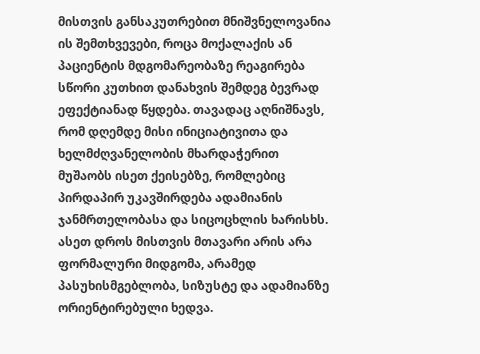მისთვის განსაკუთრებით მნიშვნელოვანია ის შემთხვევები, როცა მოქალაქის ან პაციენტის მდგომარეობაზე რეაგირება სწორი კუთხით დანახვის შემდეგ ბევრად ეფექტიანად წყდება. თავადაც აღნიშნავს, რომ დღემდე მისი ინიციატივითა და ხელმძღვანელობის მხარდაჭერით მუშაობს ისეთ ქეისებზე, რომლებიც პირდაპირ უკავშირდება ადამიანის ჯანმრთელობასა და სიცოცხლის ხარისხს. ასეთ დროს მისთვის მთავარი არის არა ფორმალური მიდგომა, არამედ პასუხისმგებლობა, სიზუსტე და ადამიანზე ორიენტირებული ხედვა.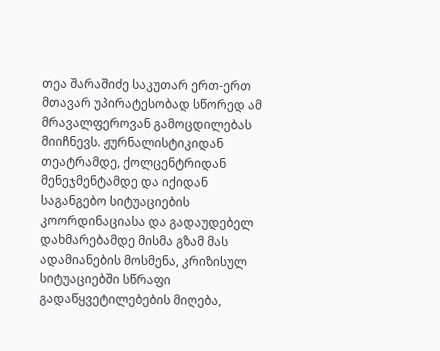თეა შარაშიძე საკუთარ ერთ-ერთ მთავარ უპირატესობად სწორედ ამ მრავალფეროვან გამოცდილებას მიიჩნევს. ჟურნალისტიკიდან თეატრამდე, ქოლცენტრიდან მენეჯმენტამდე და იქიდან საგანგებო სიტუაციების კოორდინაციასა და გადაუდებელ დახმარებამდე მისმა გზამ მას ადამიანების მოსმენა, კრიზისულ სიტუაციებში სწრაფი გადაწყვეტილებების მიღება,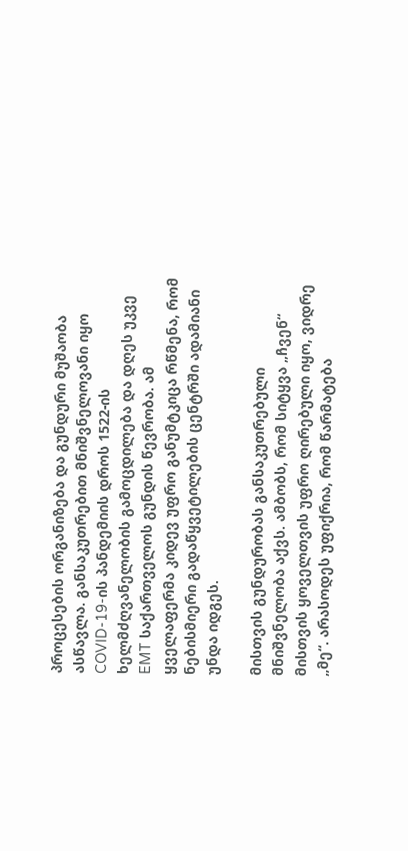პროცესების ორგანიზება და გუნდური მუშაობა ასწავლა. განსაკუთრებით მნიშვნელოვანი იყო COVID-19-ის პანდემიის დროს 1522-ის ხელმძღვანელობის გამოცდილება და დღეს უკვე EMT საქართველოს გუნდის წევრობა. ამ ყველაფერმა კიდევ უფრო განუმტკიცა რწმენა, რომ ნებისმიერი გადაწყვეტილების ცენტრში ადამიანი უნდა იდგეს.

მისთვის გუნდურობას განსაკუთრებული მნიშვნელობა აქვს. ამბობს, რომ სიტყვა „ჩვენ“ მისთვის ყოველთვის უფრო ღირებული იყო, ვიდრე „მე“. არასოდეს უფიქრია, რომ წარმატება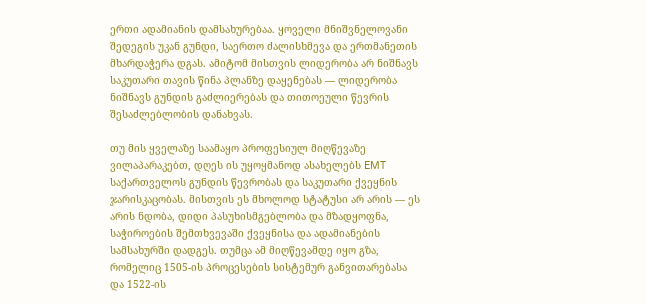ერთი ადამიანის დამსახურებაა. ყოველი მნიშვნელოვანი შედეგის უკან გუნდი, საერთო ძალისხმევა და ერთმანეთის მხარდაჭერა დგას. ამიტომ მისთვის ლიდერობა არ ნიშნავს საკუთარი თავის წინა პლანზე დაყენებას — ლიდერობა ნიშნავს გუნდის გაძლიერებას და თითოეული წევრის შესაძლებლობის დანახვას.

თუ მის ყველაზე საამაყო პროფესიულ მიღწევაზე ვილაპარაკებთ, დღეს ის უყოყმანოდ ასახელებს EMT საქართველოს გუნდის წევრობას და საკუთარი ქვეყნის ჯარისკაცობას. მისთვის ეს მხოლოდ სტატუსი არ არის — ეს არის ნდობა, დიდი პასუხისმგებლობა და მზადყოფნა, საჭიროების შემთხვევაში ქვეყნისა და ადამიანების სამსახურში დადგეს. თუმცა ამ მიღწევამდე იყო გზა, რომელიც 1505-ის პროცესების სისტემურ განვითარებასა და 1522-ის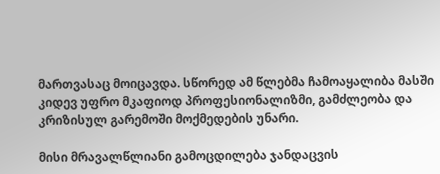მართვასაც მოიცავდა. სწორედ ამ წლებმა ჩამოაყალიბა მასში კიდევ უფრო მკაფიოდ პროფესიონალიზმი, გამძლეობა და კრიზისულ გარემოში მოქმედების უნარი.

მისი მრავალწლიანი გამოცდილება ჯანდაცვის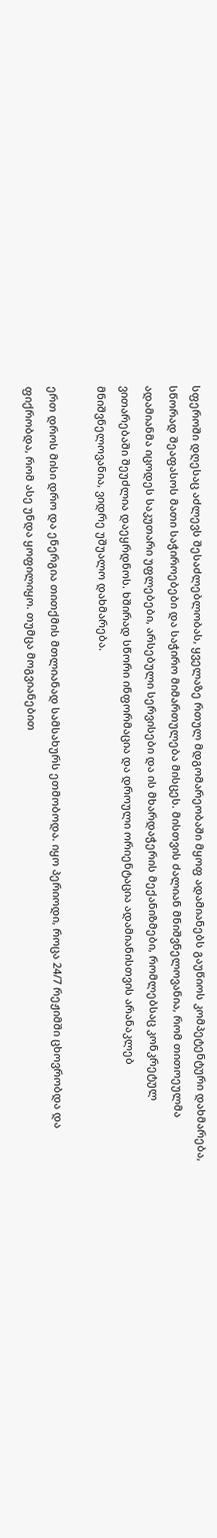სფეროში დღესაც აძლევს შესაძლებლობას, ყველაზე რთულ მდგომარეობაში მყოფ ადამიანებს გაუწიოს კომპეტენტური დახმარება, სწორად შეაფასოს მათი საჭიროებები და საჭირო მიმართულება მისცეს. მისთვის ძალიან მნიშვნელოვანია, რომ თითოეულმა ადამიანმა იცოდეს საკუთარი უფლებები, არსებული სერვისები და ის მხარდაჭერის მექანიზმები, რომლებსაც კონკრეტულ ვითარებაში შეუძლია დაეყრდნოს. ხშირად სწორი ინფორმაცია და დროული ორიენტაცია ადამიანისთვის არანაკლებ მნიშვნელოვანია, ვიდრე უშუალო დახმარება.

ერთ დროს მისი დრო და ენერგია თითქმის მთლიანად სამსახურს ეთმობოდა. იყო პერიოდი, როცა 24/7 რეჟიმში ცხოვრობდა და ფიქრობდა, რომ ასე უნდა ყოფილიყო. თუმცა მოგვიანებით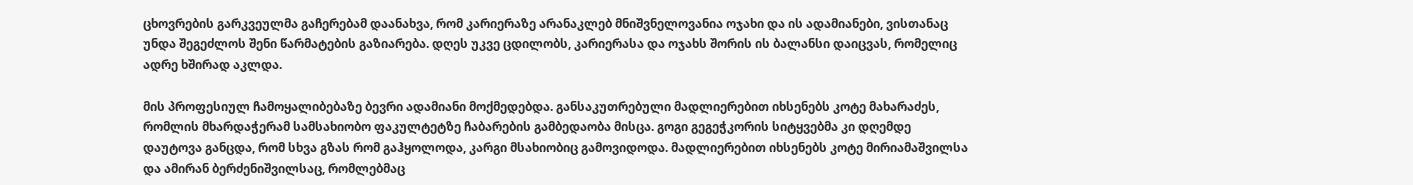ცხოვრების გარკვეულმა გაჩერებამ დაანახვა, რომ კარიერაზე არანაკლებ მნიშვნელოვანია ოჯახი და ის ადამიანები, ვისთანაც უნდა შეგეძლოს შენი წარმატების გაზიარება. დღეს უკვე ცდილობს, კარიერასა და ოჯახს შორის ის ბალანსი დაიცვას, რომელიც ადრე ხშირად აკლდა.

მის პროფესიულ ჩამოყალიბებაზე ბევრი ადამიანი მოქმედებდა. განსაკუთრებული მადლიერებით იხსენებს კოტე მახარაძეს, რომლის მხარდაჭერამ სამსახიობო ფაკულტეტზე ჩაბარების გამბედაობა მისცა. გოგი გეგეჭკორის სიტყვებმა კი დღემდე დაუტოვა განცდა, რომ სხვა გზას რომ გაჰყოლოდა, კარგი მსახიობიც გამოვიდოდა. მადლიერებით იხსენებს კოტე მირიამაშვილსა და ამირან ბერძენიშვილსაც, რომლებმაც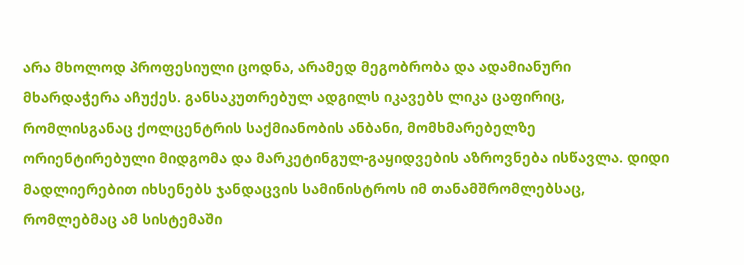არა მხოლოდ პროფესიული ცოდნა, არამედ მეგობრობა და ადამიანური მხარდაჭერა აჩუქეს. განსაკუთრებულ ადგილს იკავებს ლიკა ცაფირიც, რომლისგანაც ქოლცენტრის საქმიანობის ანბანი, მომხმარებელზე ორიენტირებული მიდგომა და მარკეტინგულ-გაყიდვების აზროვნება ისწავლა. დიდი მადლიერებით იხსენებს ჯანდაცვის სამინისტროს იმ თანამშრომლებსაც, რომლებმაც ამ სისტემაში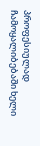პროფესიულად ჩამოყალიბებაში ხელი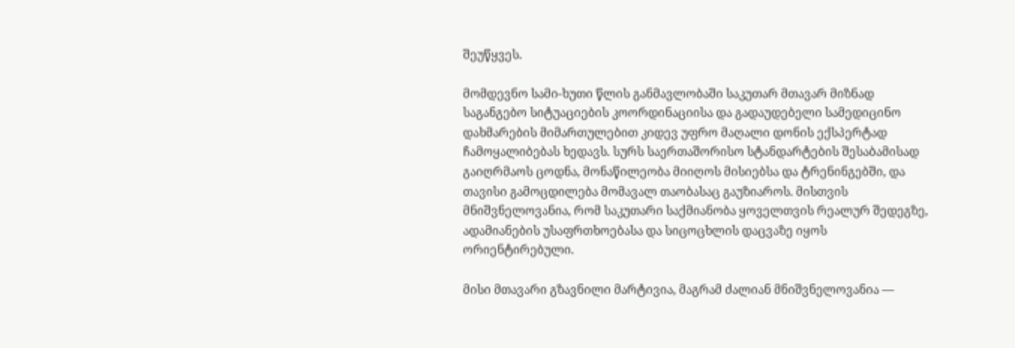შეუწყვეს.

მომდევნო სამი-ხუთი წლის განმავლობაში საკუთარ მთავარ მიზნად საგანგებო სიტუაციების კოორდინაციისა და გადაუდებელი სამედიცინო დახმარების მიმართულებით კიდევ უფრო მაღალი დონის ექსპერტად ჩამოყალიბებას ხედავს. სურს საერთაშორისო სტანდარტების შესაბამისად გაიღრმაოს ცოდნა, მონაწილეობა მიიღოს მისიებსა და ტრენინგებში, და თავისი გამოცდილება მომავალ თაობასაც გაუზიაროს. მისთვის მნიშვნელოვანია, რომ საკუთარი საქმიანობა ყოველთვის რეალურ შედეგზე, ადამიანების უსაფრთხოებასა და სიცოცხლის დაცვაზე იყოს ორიენტირებული.

მისი მთავარი გზავნილი მარტივია, მაგრამ ძალიან მნიშვნელოვანია —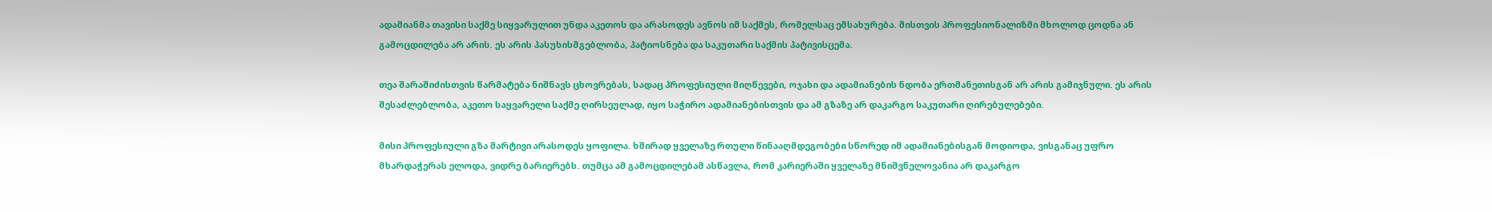ადამიანმა თავისი საქმე სიყვარულით უნდა აკეთოს და არასოდეს ავნოს იმ საქმეს, რომელსაც ემსახურება. მისთვის პროფესიონალიზმი მხოლოდ ცოდნა ან გამოცდილება არ არის. ეს არის პასუხისმგებლობა, პატიოსნება და საკუთარი საქმის პატივისცემა.

თეა შარაშიძისთვის წარმატება ნიშნავს ცხოვრებას, სადაც პროფესიული მიღწევები, ოჯახი და ადამიანების ნდობა ერთმანეთისგან არ არის გამიჯნული. ეს არის შესაძლებლობა, აკეთო საყვარელი საქმე ღირსეულად, იყო საჭირო ადამიანებისთვის და ამ გზაზე არ დაკარგო საკუთარი ღირებულებები.

მისი პროფესიული გზა მარტივი არასოდეს ყოფილა. ხშირად ყველაზე რთული წინააღმდეგობები სწორედ იმ ადამიანებისგან მოდიოდა, ვისგანაც უფრო მხარდაჭერას ელოდა, ვიდრე ბარიერებს. თუმცა ამ გამოცდილებამ ასწავლა, რომ კარიერაში ყველაზე მნიშვნელოვანია არ დაკარგო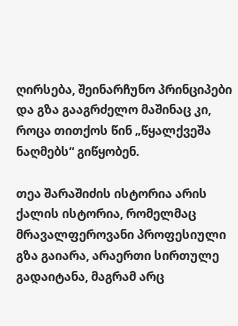ღირსება, შეინარჩუნო პრინციპები და გზა გააგრძელო მაშინაც კი, როცა თითქოს წინ „წყალქვეშა ნაღმებს“ გიწყობენ.

თეა შარაშიძის ისტორია არის ქალის ისტორია, რომელმაც მრავალფეროვანი პროფესიული გზა გაიარა, არაერთი სირთულე გადაიტანა, მაგრამ არც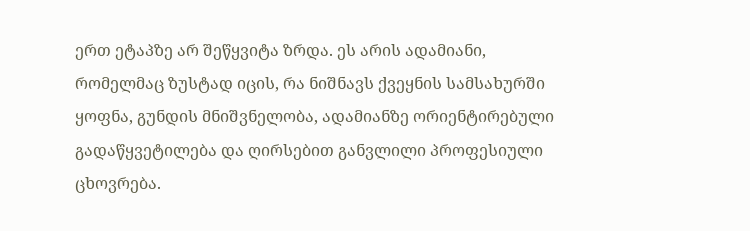ერთ ეტაპზე არ შეწყვიტა ზრდა. ეს არის ადამიანი, რომელმაც ზუსტად იცის, რა ნიშნავს ქვეყნის სამსახურში ყოფნა, გუნდის მნიშვნელობა, ადამიანზე ორიენტირებული გადაწყვეტილება და ღირსებით განვლილი პროფესიული ცხოვრება.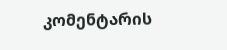კომენტარის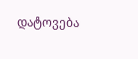დატოვება